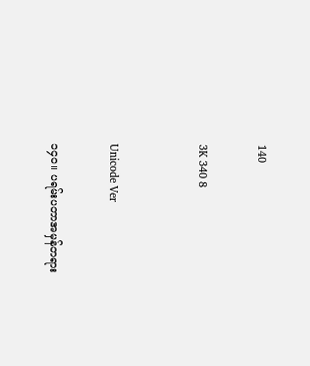140

3K 340 8


Unicode Ver

၁၄၀။ ပရမ်းပတာအမှန်တရား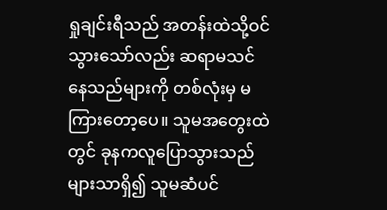ရှုချင်းရီသည် အတန်းထဲသို့ဝင်သွားသော်လည်း ဆရာမသင်နေသည်များကို တစ်လုံးမှ မကြားတော့ပေ။ သူမအတွေးထဲတွင် ခုနကလူပြောသွားသည်များသာရှိ၍ သူမဆံပင်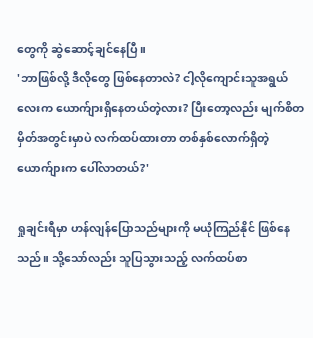တွေကို ဆွဲဆောင့်ချင်နေပြီ။
'ဘာဖြစ်လို့ ဒီလိုတွေ ဖြစ်နေတာလဲ? ငါ့လိုကျောင်းသူအရွယ်လေးက ယောက်ျားရှိနေတယ်တဲ့လား? ပြီးတော့လည်း မျက်စိတမှိတ်အတွင်းမှာပဲ လက်ထပ်ထားတာ တစ်နှစ်လောက်ရှိတဲ့ ယောက်ျားက ပေါ်လာတယ်?'

ရှုချင်းရီမှာ ဟန်လျန်ပြောသည်များကို မယုံကြည်နိုင် ဖြစ်နေသည်။ သို့သော်လည်း သူပြသွားသည့် လက်ထပ်စာ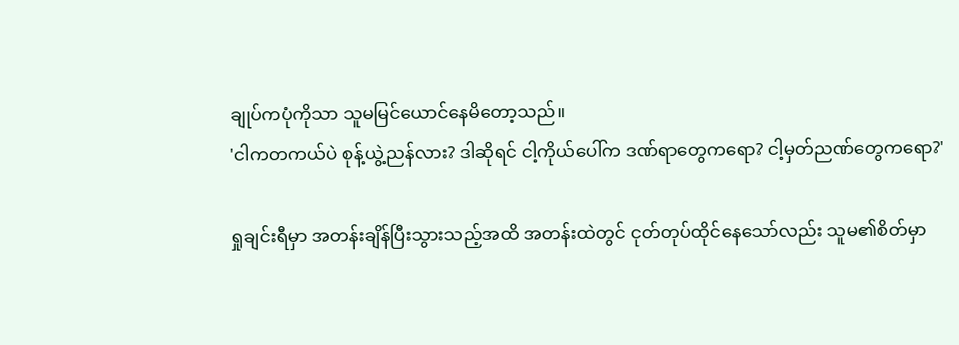ချုပ်ကပုံကိုသာ သူမမြင်ယောင်နေမိတော့သည်။
'ငါကတကယ်ပဲ စုန့်ယွဲ့ညန်လား? ဒါဆိုရင် ငါ့ကိုယ်ပေါ်က ဒဏ်ရာတွေကရော? ငါ့မှတ်ညဏ်တွေကရော?'

ရှုချင်းရီမှာ အတန်းချိန်ပြီးသွားသည့်အထိ အတန်းထဲတွင် ငုတ်တုပ်ထိုင်နေသော်လည်း သူမ၏စိတ်မှာ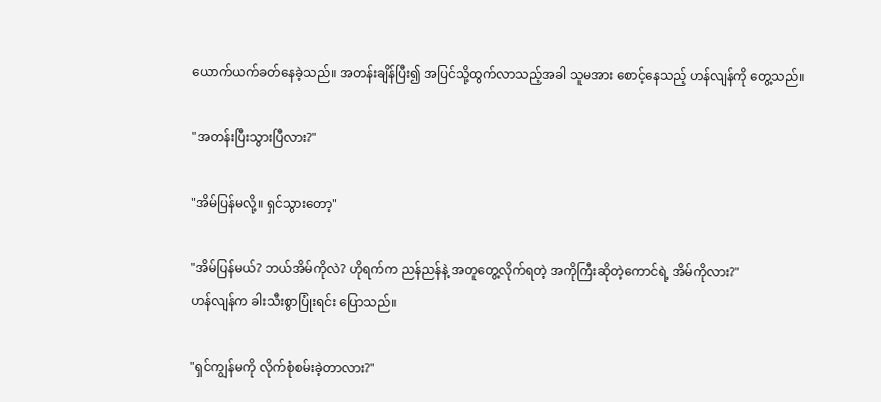ယောက်ယက်ခတ်နေခဲ့သည်။ အတန်းချိန်ပြီး၍ အပြင်သို့ထွက်လာသည့်အခါ သူမအား စောင့်နေသည့် ဟန်လျန်ကို တွေ့သည်။

"အတန်းပြီးသွားပြီလား?"

"အိမ်ပြန်မလို့။ ရှင်သွားတော့"

"အိမ်ပြန်မယ်? ဘယ်အိမ်ကိုလဲ? ဟိုရက်က ညန်ညန်နဲ့ အတူတွေ့လိုက်ရတဲ့ အကိုကြီးဆိုတဲ့ကောင်ရဲ့ အိမ်ကိုလား?"
ဟန်လျန်က ခါးသီးစွာပြုံးရင်း ပြောသည်။

"ရှင်ကျွန်မကို လိုက်စုံစမ်းခဲ့တာလား?"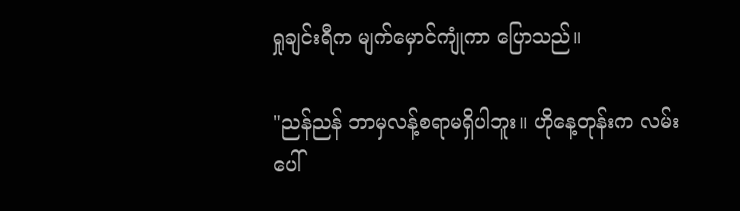ရှုချင်းရီက မျက်မှောင်ကျုံကာ ပြောသည်။

"ညန်ညန် ဘာမှလန့်စရာမရှိပါဘူး။ ဟိုနေ့တုန်းက လမ်းပေါ်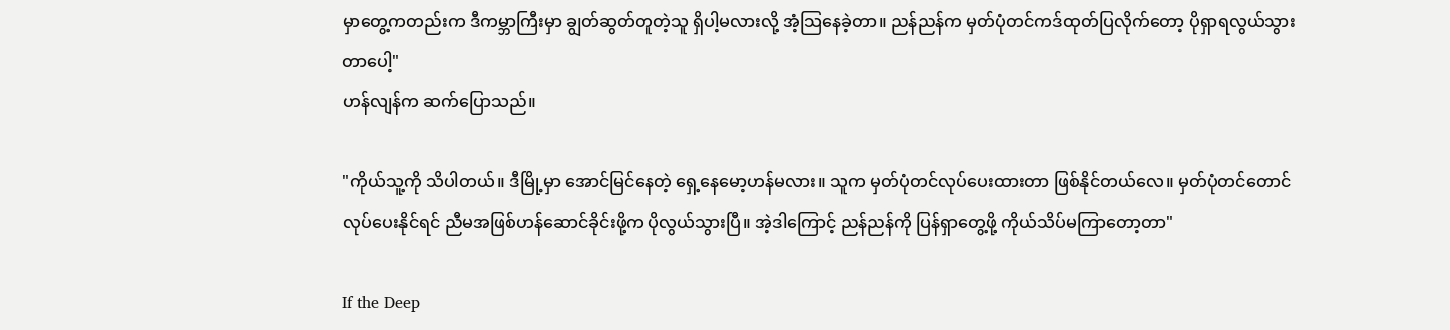မှာတွေ့ကတည်းက ဒီကမ္ဘာကြီးမှာ ချွတ်ဆွတ်တူတဲ့သူ ရှိပါ့မလားလို့ အံ့သြနေခဲ့တာ။ ညန်ညန်က မှတ်ပုံတင်ကဒ်ထုတ်ပြလိုက်တော့ ပိုရှာရလွယ်သွားတာပေါ့"
ဟန်လျန်က ဆက်ပြောသည်။

"ကိုယ်သူ့ကို သိပါတယ်။ ဒီမြို့မှာ အောင်မြင်နေတဲ့ ရှေ့နေမော့ဟန်မလား။ သူက မှတ်ပုံတင်လုပ်ပေးထားတာ ဖြစ်နိုင်တယ်လေ။ မှတ်ပုံတင်တောင် လုပ်ပေးနိုင်ရင် ညီမအဖြစ်ဟန်ဆောင်ခိုင်းဖို့က ပိုလွယ်သွားပြီ။ အဲ့ဒါကြောင့် ညန်ညန်ကို ပြန်ရှာတွေ့ဖို့ ကိုယ်သိပ်မကြာတော့တာ"

If the Deep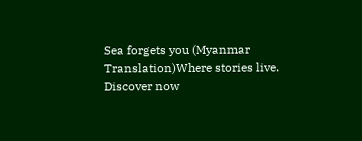Sea forgets you (Myanmar Translation)Where stories live. Discover now